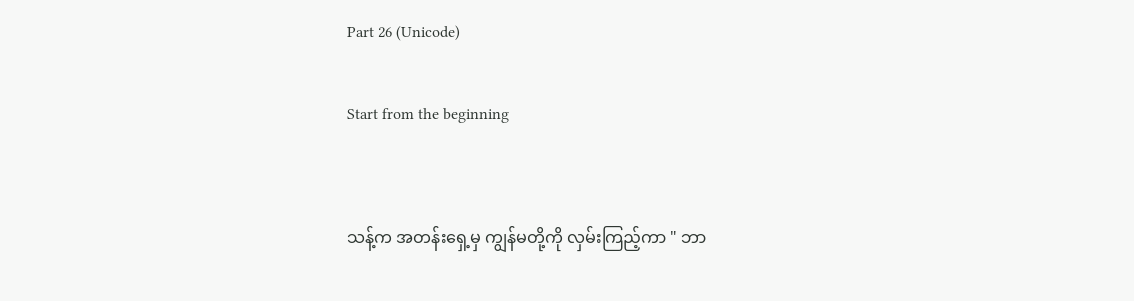Part 26 (Unicode)

Start from the beginning


သန့်က အတန်းရှေ့မှ ကျွန်မတို့ကို လှမ်းကြည့်ကာ " ဘာ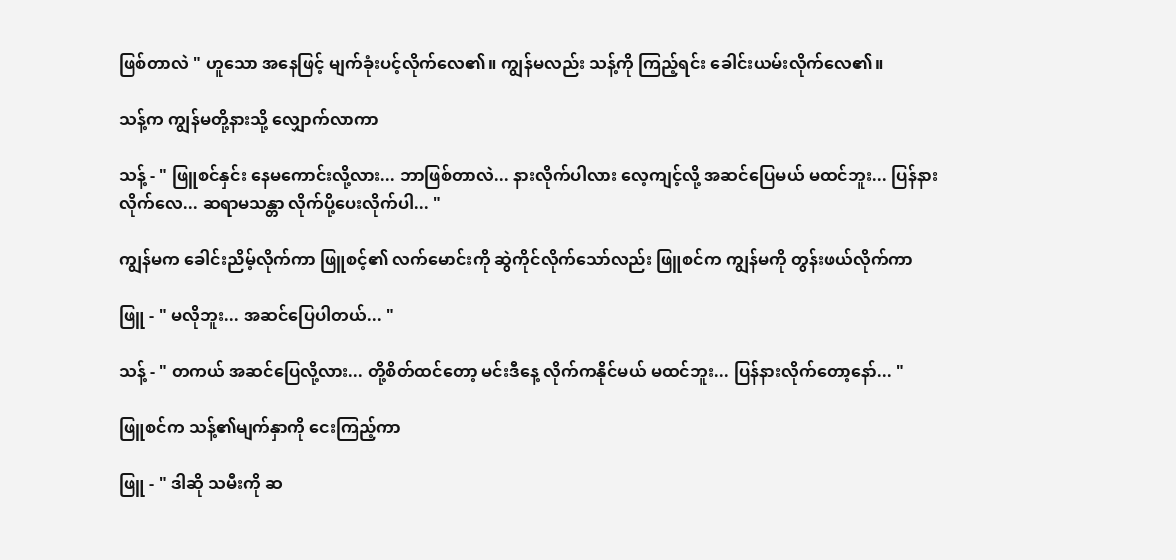ဖြစ်တာလဲ " ဟူသော အနေဖြင့် မျက်ခုံးပင့်လိုက်လေ၏။ ကျွန်မလည်း သန့်ကို ကြည့်ရင်း ခေါင်းယမ်းလိုက်လေ၏။

သန့်က ကျွန်မတို့နားသို့ လျှောက်လာကာ

သန့် - " ဖြူစင်နှင်း နေမကောင်းလို့လား... ဘာဖြစ်တာလဲ... နားလိုက်ပါလား လေ့ကျင့်လို့ အဆင်ပြေမယ် မထင်ဘူး... ပြန်နားလိုက်လေ... ဆရာမသန္တာ လိုက်ပို့ပေးလိုက်ပါ... "

ကျွန်မက ခေါင်းညိမ့်လိုက်ကာ ဖြူစင့်၏ လက်မောင်းကို ဆွဲကိုင်လိုက်သော်လည်း ဖြူစင်က ကျွန်မကို တွန်းဖယ်လိုက်ကာ

ဖြူ - " မလိုဘူး... အဆင်ပြေပါတယ်... "

သန့် - " တကယ် အဆင်ပြေလို့လား... တို့စိတ်ထင်တော့ မင်းဒီနေ့ လိုက်ကနိုင်မယ် မထင်ဘူး... ပြန်နားလိုက်တော့နော်... "

ဖြူစင်က သန့်၏မျက်နှာကို ငေးကြည့်ကာ

ဖြူ - " ဒါဆို သမီးကို ဆ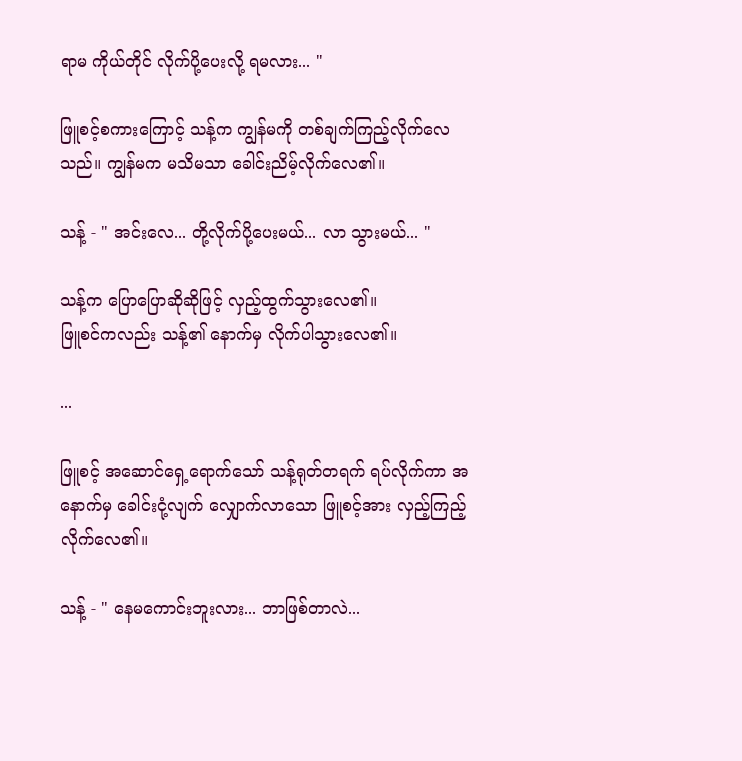ရာမ ကိုယ်တိုင် လိုက်ပို့ပေးလို့ ရမလား... "

ဖြူစင့်စကားကြောင့် သန့်က ကျွန်မကို တစ်ချက်ကြည့်လိုက်လေသည်။ ကျွန်မက မသိမသာ ခေါင်းညိမ့်လိုက်လေ၏။

သန့် - " အင်းလေ... တို့လိုက်ပို့ပေးမယ်... လာ သွားမယ်... "

သန့်က ပြောပြောဆိုဆိုဖြင့် လှည့်ထွက်သွားလေ၏။
ဖြူစင်ကလည်း သန့်၏ နောက်မှ လိုက်ပါသွားလေ၏။

...

ဖြူစင့် အဆောင်ရှေ့ရောက်သော် သန့်ရုတ်တရက် ရပ်လိုက်ကာ အနောက်မှ ခေါင်းငုံ့လျက် လျှောက်လာသော ဖြူစင့်အား လှည့်ကြည့်လိုက်လေ၏။

သန့် - " နေမကောင်းဘူးလား... ဘာဖြစ်တာလဲ...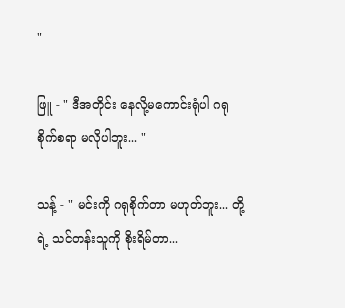"

ဖြူ - " ဒီအတိုင်း နေလို့မကောင်းရုံပါ ဂရုစိုက်စရာ မလိုပါဘူး... "

သန့် - " မင်းကို ဂရုစိုက်တာ မဟုတ်ဘူး... တို့ရဲ့ သင်တန်းသူကို စိုးရိမ်တာ...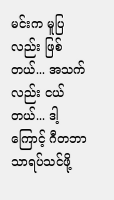မင်းက မူပြလည်း ဖြစ်တယ်... အသက်လည်း ငယ်တယ်... ဒါ့ကြောင့် ဂီတဘာသာရပ်သင်ဖို့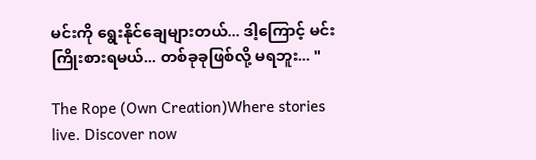မင်းကို ရွေးနိုင်ချေများတယ်... ဒါ့ကြောင့် မင်းကြိုးစားရမယ်... တစ်ခုခုဖြစ်လို့ မရဘူး... "

The Rope (Own Creation)Where stories live. Discover now